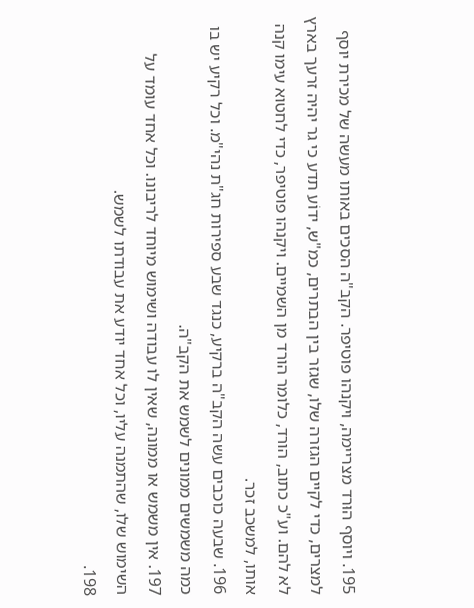195. ויוסף הוּרד מצריימה, ויקנהו פוטיפר. הקב"ה הסכים באותו מעשה של מכירת יוסף למצרים, כדי לקיים הגזרה שלו, שגזר בין הבתרים, כמ"ש, ידוֹע תדע כי גר יהיה זרעך בארץ לא להם. וע"כ כתוב, הורד, כלומר הורד מן השמיים. ויקנהו פוטיפר, כדי לחטוא עימו קנה אותו, למשכב זכר.
196. שבעה כוכבים עשה הקב"ה ברקיע, כנגד שבע ספירות חג"ת נהי"מ. וכל רקיע יש בו כמה משמשים ממונים לשמש את הקב"ה.
197. אין משמש או ממונה, שאין לו עבודה ושימוש מיוחד לריבונו. וכל אחד עומד על השימוש שלו, שהתמנה עליו, וכל אחד יודע את עבודתו לשמש.
198.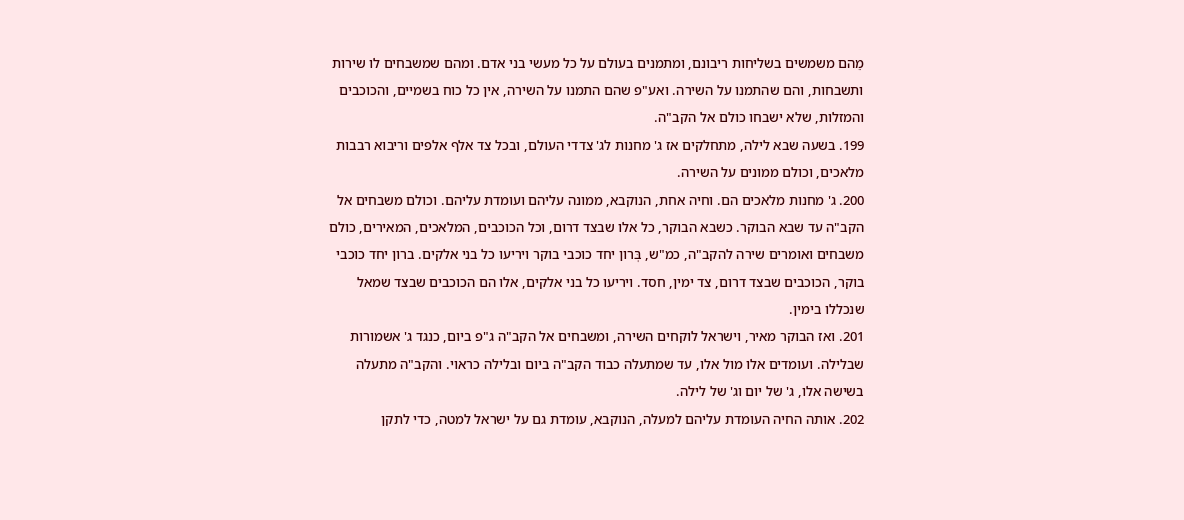מֵהם משמשים בשליחות ריבונם, ומתמנים בעולם על כל מעשי בני אדם. ומהם שמשבחים לו שירות ותשבחות, והם שהתמנו על השירה. ואע"פ שהם התמנו על השירה, אין כל כוח בשמיים, והכוכבים והמזלות, שלא ישבחו כולם אל הקב"ה.
199. בשעה שבא לילה, מתחלקים אז ג' מחנות לג' צדדי העולם, ובכל צד אלף אלפים וריבוא רבבות מלאכים, וכולם ממונים על השירה.
200. ג' מחנות מלאכים הם. וחיה אחת, הנוקבא, ממונה עליהם ועומדת עליהם. וכולם משבחים אל הקב"ה עד שבא הבוקר. כשבא הבוקר, כל אלו שבצד דרום, וכל הכוכבים, המלאכים, המאירים, כולם משבחים ואומרים שירה להקב"ה, כמ"ש, בְּרון יחד כוכבי בוקר ויריעו כל בני אלקים. ברון יחד כוכבי בוקר, הכוכבים שבצד דרום, צד ימין, חסד. ויריעו כל בני אלקים, אלו הם הכוכבים שבצד שמאל שנכללו בימין.
201. ואז הבוקר מאיר, וישראל לוקחים השירה, ומשבחים אל הקב"ה ג"פ ביום, כנגד ג' אשמורות שבלילה. ועומדים אלו מול אלו, עד שמתעלה כבוד הקב"ה ביום ובלילה כראוי. והקב"ה מתעלה בשישה אלו, ג' של יום וג' של לילה.
202. אותה החיה העומדת עליהם למעלה, הנוקבא, עומדת גם על ישראל למטה, כדי לתקן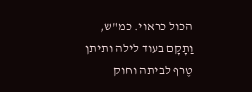הכול כראוי. כמ"ש, וַתָקָם בעוד לילה ותיתן טֶרף לביתה וחוק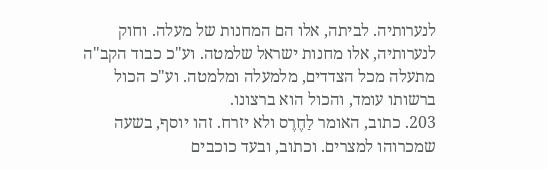לנערותיה. לביתה, אלו הם המחנות של מעלה. וחוק לנערותיה, אלו מחנות ישראל שלמטה. וע"כ כבוד הקב"ה מתעלה מכל הצדדים, מלמעלה ומלמטה. וע"כ הכול ברשותו עומד, והכול הוא ברצונו.
203. כתוב, האומר לַחֶרֶס ולא יזרח. זהו יוסף, בשעה שמכרוהו למצרים. וכתוב, ובעד כוכבים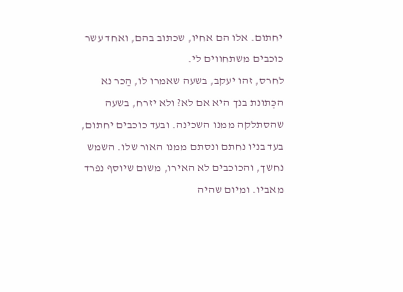יחתום. אלו הם אחיו, שכתוב בהם, ואחד עשר כוכבים משתחווים לי.
לחרס, זהו יעקב, בשעה שאמרו לו, הַכר נא הכְּתונת בנך היא אם לא? ולא יזרח, בשעה שהסתלקה ממנו השכינה. ובעד כוכבים יחתום, בעד בניו נחתם ונסתם ממנו האור שלו. השמש נחשך, והכוכבים לא האירו, משום שיוסף נפרד מאביו. ומיום שהיה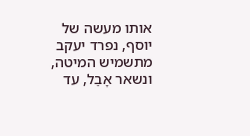אותו מעשה של יוסף, נפרד יעקב מתשמיש המיטה, ונשאר אָבֵל, עד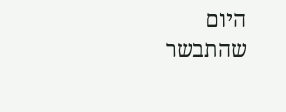היום שהתבשר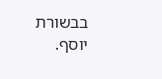בבשורת יוסף.